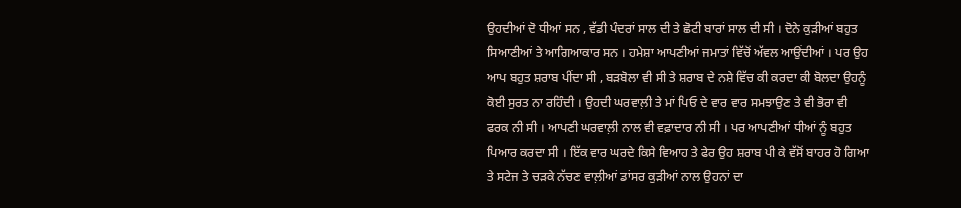ਉਹਦੀਆਂ ਦੋ ਧੀਆਂ ਸਨ , ਵੱਡੀ ਪੰਦਰਾਂ ਸਾਲ ਦੀ ਤੇ ਛੋਟੀ ਬਾਰਾਂ ਸਾਲ ਦੀ ਸੀ । ਦੋਨੇ ਕੁੜੀਆਂ ਬਹੁਤ ਸਿਆਣੀਆਂ ਤੇ ਆਗਿਆਕਾਰ ਸਨ । ਹਮੇਸ਼ਾ ਆਪਣੀਆਂ ਜਮਾਤਾਂ ਵਿੱਚੋਂ ਅੱਵਲ ਆਉਂਦੀਆਂ । ਪਰ ਉਹ ਆਪ ਬਹੁਤ ਸ਼ਰਾਬ ਪੀਂਦਾ ਸੀ , ਬੜਬੋਲਾ ਵੀ ਸੀ ਤੇ ਸ਼ਰਾਬ ਦੇ ਨਸ਼ੇ ਵਿੱਚ ਕੀ ਕਰਦਾ ਕੀ ਬੋਲਦਾ ਉਹਨੂੰ ਕੋਈ ਸੁਰਤ ਨਾ ਰਹਿੰਦੀ । ਉਹਦੀ ਘਰਵਾਲ਼ੀ ਤੇ ਮਾਂ ਪਿਓ ਦੇ ਵਾਰ ਵਾਰ ਸਮਝਾਉਣ ਤੇ ਵੀ ਭੋਰਾ ਵੀ ਫਰਕ ਨੀ ਸੀ । ਆਪਣੀ ਘਰਵਾਲ਼ੀ ਨਾਲ ਵੀ ਵਫ਼ਾਦਾਰ ਨੀ ਸੀ । ਪਰ ਆਪਣੀਆਂ ਧੀਆਂ ਨੂੰ ਬਹੁਤ ਪਿਆਰ ਕਰਦਾ ਸੀ । ਇੱਕ ਵਾਰ ਘਰਦੇ ਕਿਸੇ ਵਿਆਹ ਤੇ ਫੇਰ ਉਹ ਸ਼ਰਾਬ ਪੀ ਕੇ ਵੱਸੋਂ ਬਾਹਰ ਹੋ ਗਿਆ ਤੇ ਸਟੇਜ ਤੇ ਚੜਕੇ ਨੱਚਣ ਵਾਲ਼ੀਆਂ ਡਾਂਸਰ ਕੁੜੀਆਂ ਨਾਲ ਉਹਨਾਂ ਦਾ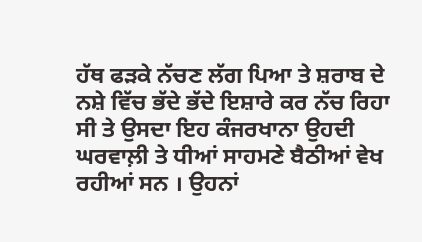ਹੱਥ ਫੜਕੇ ਨੱਚਣ ਲੱਗ ਪਿਆ ਤੇ ਸ਼ਰਾਬ ਦੇ ਨਸ਼ੇ ਵਿੱਚ ਭੱਦੇ ਭੱਦੇ ਇਸ਼ਾਰੇ ਕਰ ਨੱਚ ਰਿਹਾ ਸੀ ਤੇ ਉਸਦਾ ਇਹ ਕੰਜਰਖਾਨਾ ਉਹਦੀ ਘਰਵਾਲ਼ੀ ਤੇ ਧੀਆਂ ਸਾਹਮਣੇ ਬੈਠੀਆਂ ਵੇਖ ਰਹੀਆਂ ਸਨ । ਉਹਨਾਂ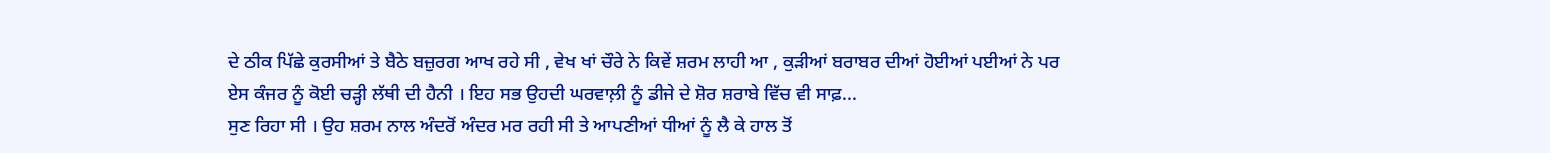ਦੇ ਠੀਕ ਪਿੱਛੇ ਕੁਰਸੀਆਂ ਤੇ ਬੈਠੇ ਬਜ਼ੁਰਗ ਆਖ ਰਹੇ ਸੀ , ਵੇਖ ਖਾਂ ਚੌਰੇ ਨੇ ਕਿਵੇਂ ਸ਼ਰਮ ਲਾਹੀ ਆ , ਕੁੜੀਆਂ ਬਰਾਬਰ ਦੀਆਂ ਹੋਈਆਂ ਪਈਆਂ ਨੇ ਪਰ ਏਸ ਕੰਜਰ ਨੂੰ ਕੋਈ ਚੜ੍ਹੀ ਲੱਥੀ ਦੀ ਹੈਨੀ । ਇਹ ਸਭ ਉਹਦੀ ਘਰਵਾਲ਼ੀ ਨੂੰ ਡੀਜੇ ਦੇ ਸ਼ੋਰ ਸ਼ਰਾਬੇ ਵਿੱਚ ਵੀ ਸਾਫ਼...
ਸੁਣ ਰਿਹਾ ਸੀ । ਉਹ ਸ਼ਰਮ ਨਾਲ ਅੰਦਰੋਂ ਅੰਦਰ ਮਰ ਰਹੀ ਸੀ ਤੇ ਆਪਣੀਆਂ ਧੀਆਂ ਨੂੰ ਲੈ ਕੇ ਹਾਲ ਤੋਂ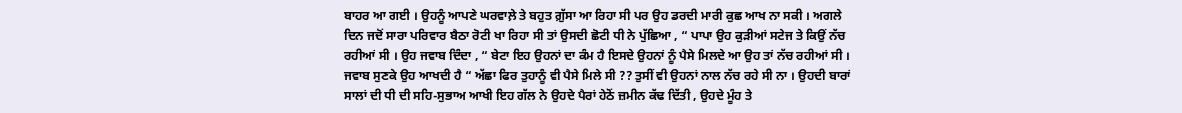ਬਾਹਰ ਆ ਗਈ । ਉਹਨੂੰ ਆਪਣੇ ਘਰਵਾਲ਼ੇ ਤੇ ਬਹੁਤ ਗ਼ੁੱਸਾ ਆ ਰਿਹਾ ਸੀ ਪਰ ਉਹ ਡਰਦੀ ਮਾਰੀ ਕੁਛ ਆਖ ਨਾ ਸਕੀ । ਅਗਲੇ ਦਿਨ ਜਦੋਂ ਸਾਰਾ ਪਰਿਵਾਰ ਬੈਠਾ ਰੋਟੀ ਖਾ ਰਿਹਾ ਸੀ ਤਾਂ ਉਸਦੀ ਛੋਟੀ ਧੀ ਨੇ ਪੁੱਛਿਆ , “ ਪਾਪਾ ਉਹ ਕੁੜੀਆਂ ਸਟੇਜ ਤੇ ਕਿਉਂ ਨੱਚ ਰਹੀਆਂ ਸੀ । ਉਹ ਜਵਾਬ ਦਿੰਦਾ , “ ਬੇਟਾ ਇਹ ਉਹਨਾਂ ਦਾ ਕੰਮ ਹੈ ਇਸਦੇ ਉਹਨਾਂ ਨੂੰ ਪੈਸੇ ਮਿਲਦੇ ਆ ਉਹ ਤਾਂ ਨੱਚ ਰਹੀਆਂ ਸੀ । ਜਵਾਬ ਸੁਣਕੇ ਉਹ ਆਖਦੀ ਹੈ “ ਅੱਛਾ ਫਿਰ ਤੁਹਾਨੂੰ ਵੀ ਪੈਸੇ ਮਿਲੇ ਸੀ ?? ਤੁਸੀਂ ਵੀ ਉਹਨਾਂ ਨਾਲ ਨੱਚ ਰਹੇ ਸੀ ਨਾ । ਉਹਦੀ ਬਾਰਾਂ ਸਾਲਾਂ ਦੀ ਧੀ ਦੀ ਸਹਿ-ਸੁਭਾਅ ਆਖੀ ਇਹ ਗੱਲ ਨੇ ਉਹਦੇ ਪੈਰਾਂ ਹੇਠੋਂ ਜ਼ਮੀਨ ਕੱਢ ਦਿੱਤੀ , ਉਹਦੇ ਮੂੰਹ ਤੇ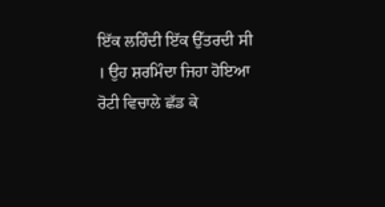ਇੱਕ ਲਹਿੰਦੀ ਇੱਕ ਉੱਤਰਦੀ ਸੀ । ਉਹ ਸ਼ਰਮਿੰਦਾ ਜਿਹਾ ਹੋਇਆ ਰੋਟੀ ਵਿਚਾਲੇ ਛੱਡ ਕੇ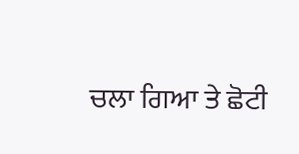ਚਲਾ ਗਿਆ ਤੇ ਛੋਟੀ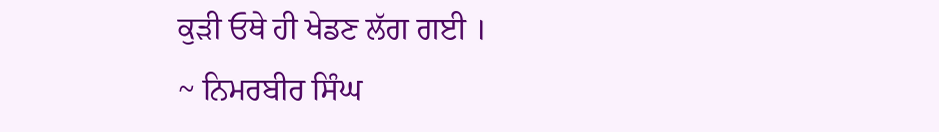ਕੁੜੀ ਓਥੇ ਹੀ ਖੇਡਣ ਲੱਗ ਗਈ ।
~ ਨਿਮਰਬੀਰ ਸਿੰਘ